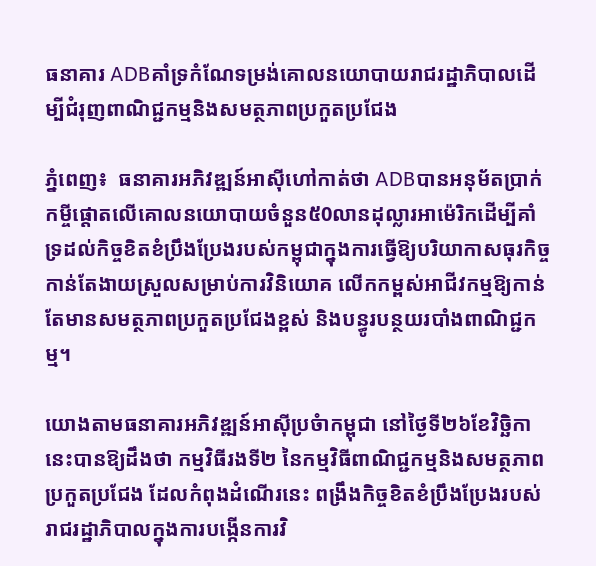ធនាគារ ADBគាំទ្រកំណែទម្រង់គោលនយោបាយរាជរដ្ឋាភិបាលដើម្បីជំរុញពាណិជ្ជកម្មនិងសមត្ថភាពប្រកួតប្រជែង

ភ្នំពេញ៖  ធនាគារអភិវឌ្ឍន៍អាស៊ីហៅកាត់ថា ADBបានអនុម័តប្រាក់កម្ចីផ្តោតលើគោលនយោបាយចំនួន៥0លានដុល្លារអាម៉េរិកដើម្បីគាំទ្រដល់កិច្ចខិតខំប្រឹងប្រែងរបស់កម្ពុជាក្នុងការធ្វើឱ្យបរិយាកាសធុរកិច្ចកាន់តែងាយស្រួលសម្រាប់ការវិនិយោគ លើកកម្ពស់អាជីវកម្មឱ្យកាន់តែមានសមត្ថភាពប្រកួតប្រជែងខ្ពស់ និងបន្ធូរបន្ថយរបាំងពាណិជ្ជកម្ម។

យោងតាមធនាគារអភិវឌ្ឍន៍អាស៊ីប្រចំាកម្ពុជា នៅថ្ងៃទី២៦ខែវិច្ឆិកានេះបានឱ្យដឹងថា កម្មវិធីរងទី២ នៃកម្មវិធីពាណិជ្ជកម្មនិងសមត្ថភាពប្រកួតប្រជែង ដែលកំពុងដំណើរនេះ ពង្រឹងកិច្ចខិតខំប្រឹងប្រែងរបស់រាជរដ្ឋាភិបាលក្នុងការបង្កើនការវិ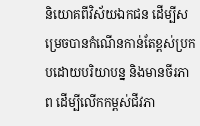និយោគពីវិស័យឯកជន ដើម្បីសម្រេចបានកំណើនកាន់តែខ្ពស់ប្រកបដោយបរិយាបន្ន និងមានចីរភាព ដើម្បីលើកកម្ពស់ជីវភា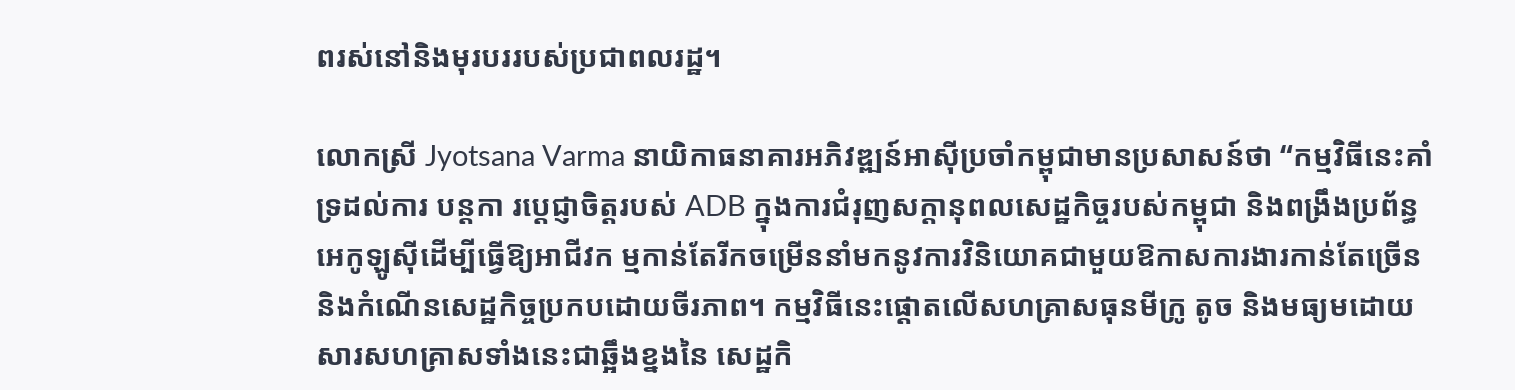ពរស់នៅនិងមុរបររបស់ប្រជាពលរដ្ឋ។

លោកស្រី Jyotsana Varma នាយិកាធនាគារអភិវឌ្ឍន៍អាស៊ីប្រចាំកម្ពុជាមានប្រសាសន៍ថា “កម្មវិធីនេះគាំទ្រដល់ការ បន្តកា រប្តេជ្ញាចិត្តរបស់ ADB ក្នុងការជំរុញសក្តានុពលសេដ្ឋកិច្ចរបស់កម្ពុជា និងពង្រឹងប្រព័ន្ធអេកូឡូស៊ីដើម្បីធ្វើឱ្យអាជីវក ម្មកាន់តែរីកចម្រើននាំមកនូវការវិនិយោគជាមួយឱកាសការងារកាន់តែច្រើន និងកំណើនសេដ្ឋកិច្ចប្រកបដោយចីរភាព។ កម្មវិធីនេះផ្តោតលើសហគ្រាសធុនមីក្រូ តូច និងមធ្យមដោយសារសហគ្រាសទាំងនេះជាឆ្អឹងខ្នងនៃ សេដ្ឋកិ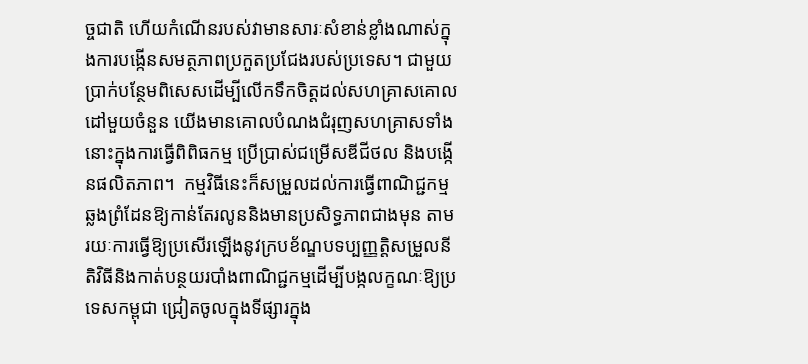ច្ចជាតិ ហើយកំណើនរបស់វាមានសារៈសំខាន់ខ្លាំងណាស់ក្នុងការបង្កើនសមត្ថភាពប្រកួតប្រជែងរបស់ប្រទេស។ ជាមួយប្រាក់បន្ថែមពិសេសដើម្បីលើកទឹកចិត្តដល់សហគ្រាសគោលដៅមួយចំនួន យើងមានគោលបំណងជំរុញសហគ្រាសទាំងនោះក្នុងការធ្វើពិពិធកម្ម ប្រើប្រាស់ជម្រើសឌីជីថល និងបង្កើនផលិតភាព។  កម្មវិធីនេះក៏សម្រួលដល់ការធ្វើពាណិជ្ជកម្មឆ្លងព្រំដែនឱ្យកាន់តែរលូននិងមានប្រសិទ្ធភាពជាងមុន តាមរយៈការធ្វើឱ្យប្រសើរឡើងនូវក្របខ័ណ្ឌបទប្បញ្ញត្តិសម្រួលនីតិវិធីនិងកាត់បន្ថយរបាំងពាណិជ្ជកម្មដើម្បីបង្កលក្ខណៈឱ្យប្រទេសកម្ពុជា ជ្រៀតចូលក្នុងទីផ្សារក្នុង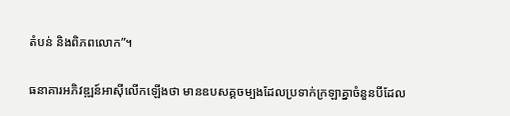តំបន់ និងពិភពលោក”។

ធនាគារអភិវឌ្ឍន៍អាស៊ីលើកឡើងថា មានឧបសគ្គចម្បងដែលប្រទាក់ក្រឡាគ្នាចំនួនបីដែល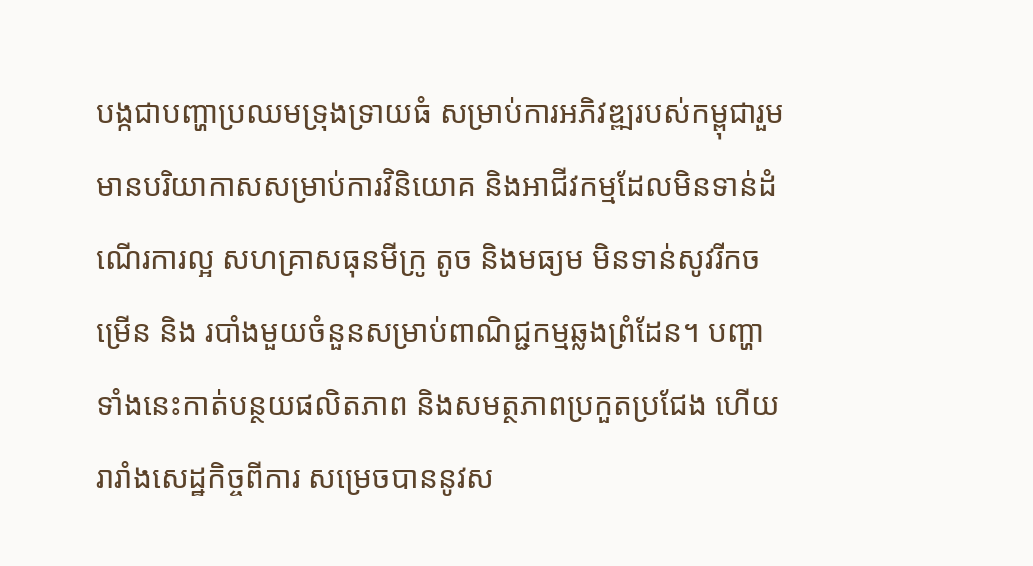បង្កជាបញ្ហាប្រឈមទ្រុងទ្រាយធំ សម្រាប់ការអភិវឌ្ឍរបស់កម្ពុជារួមមានបរិយាកាសសម្រាប់ការវិនិយោគ និងអាជីវកម្មដែលមិនទាន់ដំណើរការល្អ សហគ្រាសធុនមីក្រូ តូច និងមធ្យម មិនទាន់សូវរីកចម្រើន និង របាំងមួយចំនួនសម្រាប់ពាណិជ្ជកម្មឆ្លងព្រំដែន។ បញ្ហាទាំងនេះកាត់បន្ថយផលិតភាព និងសមត្ថភាពប្រកួតប្រជែង ហើយរារាំងសេដ្ឋកិច្ចពីការ សម្រេចបាននូវស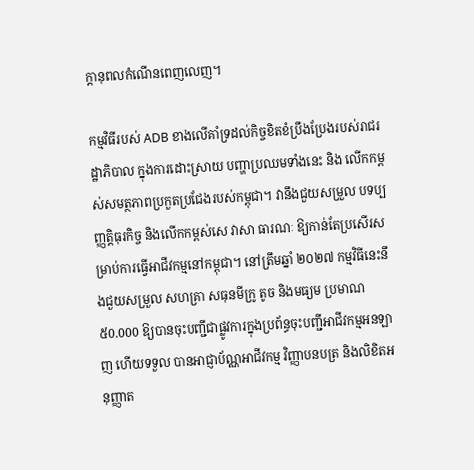ក្តានុពលកំណើនពេញលេញ។

កម្មវិធីរបស់ ADB ខាងលើគាំទ្រដល់កិច្ចខិតខំប្រឹងប្រែងរបស់រាជរដ្ឋាភិបាល ក្នុងការដោះស្រាយ បញ្ហាប្រឈមទាំងនេះ និង លើកកម្ពស់សមត្ថភាពប្រកួតប្រជែងរបស់កម្ពុជា។ វានឹងជួយសម្រួល បទប្បញ្ញត្តិធុរកិច្ច និងលើកកម្ពស់សេ វាសា ធារណៈ ឱ្យកាន់តែប្រសើរសម្រាប់ការធ្វើអាជីវកម្មនៅកម្ពុជា។ នៅត្រឹមឆ្នាំ ២០២៧ កម្មវិធីនេះនឹងជួយសម្រួល សហគ្រា សធុនមីក្រូ តូច និងមធ្យម ប្រមាណ ៥0.000 ឱ្យបានចុះបញ្ជីជាផ្លូវការក្នុងប្រព័ន្ធចុះបញ្ជីអាជីវកម្មអនឡាញ ហើយទទួល បានអាជ្ញាប័ណ្ណអាជីវកម្ម វិញ្ញាបនបត្រ និងលិខិតអនុញ្ញាត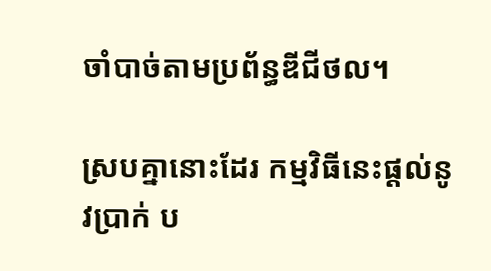ចាំបាច់តាមប្រព័ន្ធឌីជីថល។

ស្របគ្នានោះដែរ កម្មវិធីនេះផ្តល់នូវប្រាក់ ប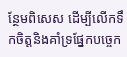ន្ថែមពិសេស ដើម្បីលើកទឹកចិត្តនិងគាំទ្រផ្នែកបច្ចេក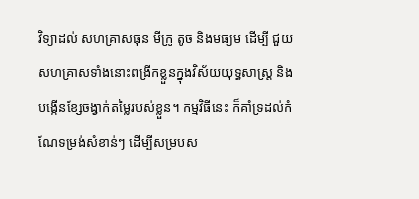វិទ្យាដល់ សហគ្រាសធុន មីក្រូ តូច និងមធ្យម ដើម្បី ជួយសហគ្រាសទាំងនោះពង្រីកខ្លួនក្នុងវិស័យយុទ្ធសាស្ត្រ និងបង្កើនខ្សែចង្វាក់តម្លៃរបស់ខ្លួន។ កម្មវិធីនេះ ក៏គាំទ្រដល់កំណែទម្រង់សំខាន់ៗ ដើម្បីសម្របស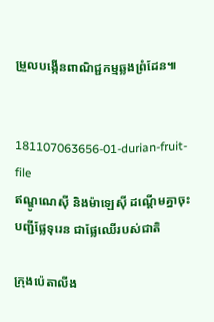ម្រួលបង្កើនពាណិជ្ជកម្មឆ្លងព្រំដែន៕


181107063656-01-durian-fruit-file
ឥណ្ឌូណេស៊ី និងម៉ាឡេស៊ី ដណ្តើមគ្នាចុះបញ្ជីផ្លែទុរេន ជាផ្លែឈើរបស់ជាតិ

ក្រុងប៉េតាលីង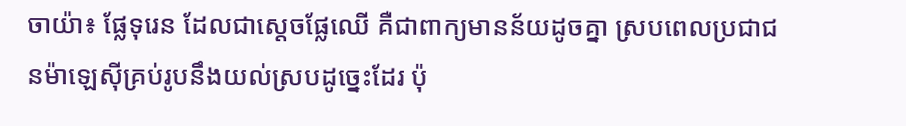ចាយ៉ា៖ ផ្លែទុរេន ដែលជាស្តេចផ្លែឈើ គឺជាពាក្យមានន័យដូចគ្នា ស្របពេលប្រជាជនម៉ាឡេស៊ីគ្រប់រូបនឹងយល់ស្របដូច្នេះដែរ ប៉ុ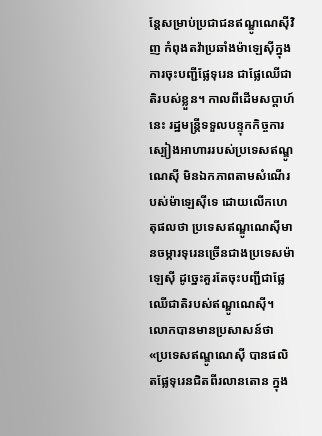ន្តែសម្រាប់ប្រជាជនឥណ្ឌូណេស៊ីវិញ កំពុងតវ៉ាប្រឆាំងម៉ាឡេស៊ីក្នុងការចុះបញ្ជីផ្លែទុរេន ជាផ្លែឈើជាតិរបស់ខ្លួន។ កាលពីដើមសប្តាហ៍នេះ រដ្ឋមន្ត្រីទទួលបន្ទុកកិច្ចការស្បៀងអាហាររបស់ប្រទេសឥណ្ឌូណេស៊ី មិនឯកភាពតាមសំណើរបស់ម៉ាឡេស៊ីទេ ដោយលើកហេតុផលថា ប្រទេសឥណ្ឌូណេស៊ីមានចម្ការទុរេនច្រើនជាងប្រទេសម៉ាឡេស៊ី ដូច្នេះគួរតែចុះបញ្ជីជាផ្លែឈើជាតិរបស់ឥណ្ឌូណេស៊ី។ លោកបានមានប្រសាសន៍ថា «ប្រទេសឥណ្ឌូណេស៊ី បានផលិតផ្លែទុរេនជិតពីរលានតោន ក្នុង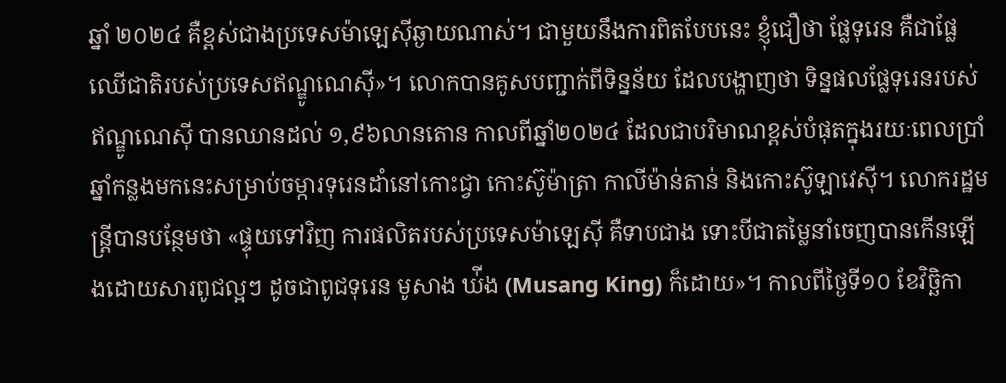ឆ្នាំ ២០២៤ គឺខ្ពស់ជាងប្រទេសម៉ាឡេស៊ីឆ្ងាយណាស់។ ជាមួយនឹងការពិតបែបនេះ ខ្ញុំជឿថា ផ្លែទុរេន គឺជាផ្លែឈើជាតិរបស់ប្រទេសឥណ្ឌូណេស៊ី»។ លោកបានគូសបញ្ជាក់ពីទិន្នន័យ ដែលបង្ហាញថា ទិន្នផលផ្លែទុរេនរបស់ឥណ្ឌូណេស៊ី បានឈានដល់ ១,៩៦លានតោន កាលពីឆ្នាំ២០២៤ ដែលជាបរិមាណខ្ពស់បំផុតក្នុងរយៈពេលប្រាំឆ្នាំកន្លងមកនេះសម្រាប់ចម្ការទុរេនដាំនៅកោះជ្វា កោះស៊ូម៉ាត្រា កាលីម៉ាន់តាន់ និងកោះស៊ូឡាវេស៊ី។ លោករដ្ឋមន្ត្រីបានបន្ថែមថា «ផ្ទុយទៅវិញ ការផលិតរបស់ប្រទេសម៉ាឡេស៊ី គឺទាបជាង ទោះបីជាតម្លៃនាំចេញបានកើនឡើងដោយសារពូជល្អៗ ដូចជាពូជទុរេន មូសាង ឃ់ីង (Musang King) ក៏ដោយ»។ កាលពីថ្ងៃទី១០ ខែវិច្ឆិកា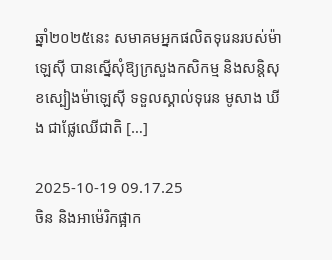ឆ្នាំ២០២៥នេះ សមាគមអ្នកផលិតទុរេនរបស់ម៉ាឡេស៊ី បានស្នើសុំឱ្យក្រសួងកសិកម្ម និងសន្តិសុខស្បៀងម៉ាឡេស៊ី ទទួលស្គាល់ទុរេន មូសាង ឃីង ជាផ្លែឈើជាតិ […]

2025-10-19 09.17.25
ចិន និងអាម៉េរិកផ្អាក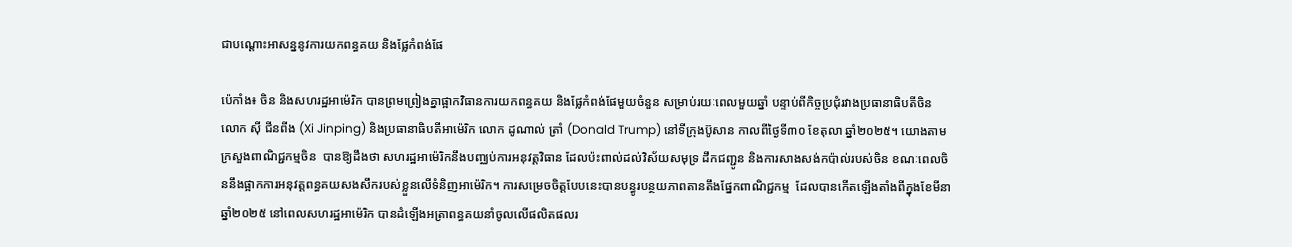ជាបណ្ដោះអាសន្ននូវការយកពន្ធគយ និងផ្លែកំពង់ផែ

ប៉េកាំង៖ ចិន និងសហរដ្ឋអាម៉េរិក បានព្រមព្រៀងគ្នាផ្អាកវិធានការយកពន្ធគយ និងផ្លែកំពង់ផែមួយចំនួន សម្រាប់រយៈពេលមួយឆ្នាំ បន្ទាប់ពីកិច្ចប្រជុំរវាងប្រធានាធិបតីចិន លោក ស៊ី ជីនពីង (Xi Jinping) និងប្រធានាធិបតីអាម៉េរិក លោក ដូណាល់ ត្រាំ (Donald Trump) នៅទីក្រុងប៊ូសាន កាលពីថ្ងៃទី៣០ ខែតុលា ឆ្នាំ២០២៥។ យោងតាមក្រសួងពាណិជ្ជកម្មចិន  បានឱ្យដឹងថា សហរដ្ឋអាម៉េរិកនឹងបញ្ឈប់ការអនុវត្តវិធាន ដែលប៉ះពាល់ដល់វិស័យសមុទ្រ ដឹកជញ្ជូន និងការសាងសង់កប៉ាល់របស់ចិន ខណៈពេលចិននឹងផ្អាកការអនុវត្តពន្ធគយសងសឹករបស់ខ្លួនលើទំនិញអាម៉េរិក។ ការសម្រេចចិត្តបែបនេះបានបន្ធូរបន្ថយភាពតានតឹងផ្នែកពាណិជ្ជកម្ម  ដែលបានកើតឡើងតាំងពីក្នុងខែមីនា ឆ្នាំ២០២៥ នៅពេលសហរដ្ឋអាម៉េរិក បានដំឡើងអត្រាពន្ធគយនាំចូលលើផលិតផលរ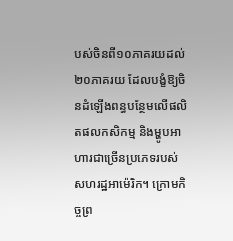បស់ចិនពី១០ភាគរយដល់ ២០ភាគរយ ដែលបង្ខំឱ្យចិនដំឡើងពន្ធបន្ថែមលើផលិតផលកសិកម្ម និងម្ហូបអាហារជាច្រើនប្រភេទរបស់សហរដ្ឋអាម៉េរិក។ ក្រោមកិច្ចព្រ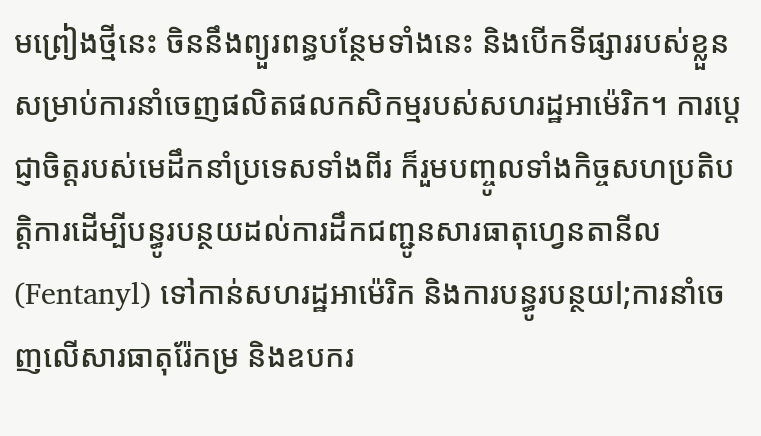មព្រៀងថ្មីនេះ ចិននឹងព្យួរពន្ធបន្ថែមទាំងនេះ និងបើកទីផ្សាររបស់ខ្លួនសម្រាប់ការនាំចេញផលិតផលកសិកម្មរបស់សហរដ្ឋអាម៉េរិក។ ការប្តេជ្ញាចិត្តរបស់មេដឹកនាំប្រទេសទាំងពីរ ក៏រួមបញ្ចូលទាំងកិច្ចសហប្រតិបត្តិការដើម្បីបន្ធូរបន្ថយដល់ការដឹកជញ្ជូនសារធាតុហ្វេនតានីល (Fentanyl) ទៅកាន់សហរដ្ឋអាម៉េរិក និងការបន្ធូរបន្ថយl;ការនាំចេញលើសារធាតុរ៉ែកម្រ និងឧបករ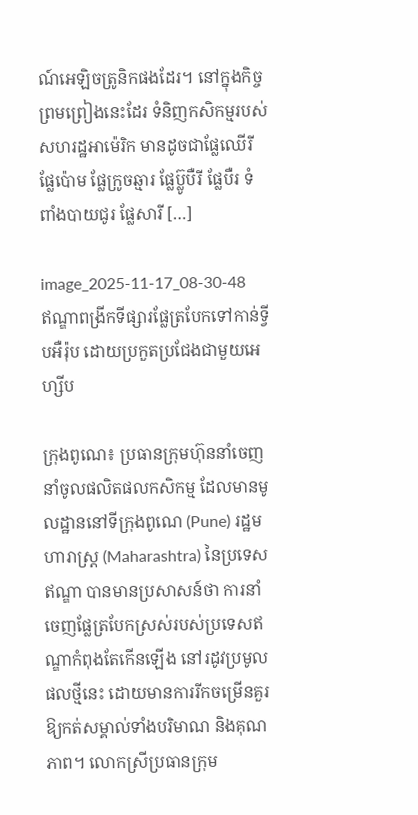ណ៍អេឡិចត្រូនិកផងដែរ។ នៅក្នុងកិច្ចព្រមព្រៀងនេះដែរ ទំនិញកសិកម្មរបស់សហរដ្ឋអាម៉េរិក មានដូចជាផ្លែឈើរី ផ្លែប៉ោម ផ្លែក្រូចឆ្មារ ផ្លែប៊្លូបឺរី ផ្លែបឺរ ទំពាំងបាយជូរ ផ្លែសារី […]

image_2025-11-17_08-30-48
ឥណ្ឌាពង្រីកទីផ្សារផ្លែត្របែកទៅកាន់ទ្វីបអឺរ៉ុប ដោយប្រកួតប្រជែងជាមួយអេហ្សីប

ក្រុងពូណេ៖ ប្រធានក្រុមហ៊ុននាំចេញ នាំចូលផលិតផលកសិកម្ម ដែលមានមូលដ្ឋាននៅទីក្រុងពូណេ (Pune) រដ្ឋមហារាស្ត្រ (Maharashtra) នៃប្រទេសឥណ្ឌា បានមានប្រសាសន៍ថា ការនាំចេញផ្លែត្របែកស្រស់របស់ប្រទេសឥណ្ឌាកំពុងតែកើនឡើង នៅរដូវប្រមូលផលថ្មីនេះ ដោយមានការរីកចម្រើនគួរឱ្យកត់សម្គាល់ទាំងបរិមាណ និងគុណភាព។ លោកស្រីប្រធានក្រុម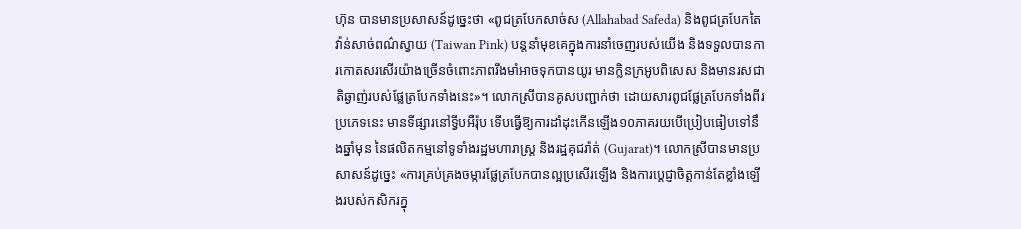ហ៊ុន បានមានប្រសាសន៍ដូច្នេះថា «ពូជត្របែកសាច់ស (Allahabad Safeda) និងពូជត្របែកតៃវ៉ាន់សាច់ពណ៌ស្វាយ (Taiwan Pink) បន្តនាំមុខគេក្នុងការនាំចេញរបស់យើង និងទទួលបានការកោតសរសើរយ៉ាងច្រើនចំពោះភាពរឹងមាំអាចទុកបានយូរ មានក្លិនក្រអូបពិសេស និងមានរសជាតិឆ្ងាញ់របស់ផ្លែត្របែកទាំងនេះ»។ លោកស្រីបានគូសបញ្ជាក់ថា ដោយសារពូជផ្លែត្របែកទាំងពីរប្រភេទនេះ មានទីផ្សារនៅទ្វីបអឺរ៉ុប ទើបធ្វើឱ្យការដាំដុះកើនឡើង១០ភាគរយបើប្រៀបធៀបទៅនឹងឆ្នាំមុន នៃផលិតកម្មនៅទូទាំងរដ្ឋមហារាស្ត្រ និងរដ្ឋគុជរ៉ាត់ (Gujarat)។ លោកស្រីបានមានប្រសាសន៍ដូច្នេះ «ការគ្រប់គ្រងចម្ការផ្លែត្របែកបានល្អប្រសើរឡើង និងការប្តេជ្ញាចិត្តកាន់តែខ្លាំងឡើងរបស់កសិករក្នុ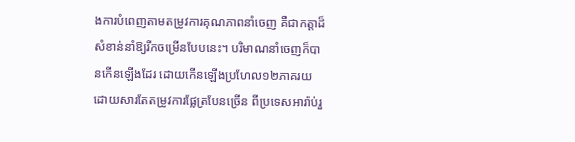ងការបំពេញតាមតម្រូវការគុណភាពនាំចេញ គឺជាកត្តាដ៏សំខាន់នាំឱ្យរីកចម្រើនបែបនេះ។ បរិមាណនាំចេញក៏បានកើនឡើងដែរ ដោយកើនឡើងប្រហែល១២ភាគរយ ដោយសារតែតម្រូវការផ្លែត្របែនច្រើន ពីប្រទេសអារ៉ាប់រួ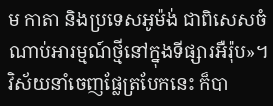ម កាតា និងប្រទេសអូម៉ង់ ជាពិសេសចំណាប់អារម្មណ៍ថ្មីនៅក្នុងទីផ្សារអឺរ៉ុប»។ វិស័យនាំចេញផ្លែត្របែកនេះ ក៏បា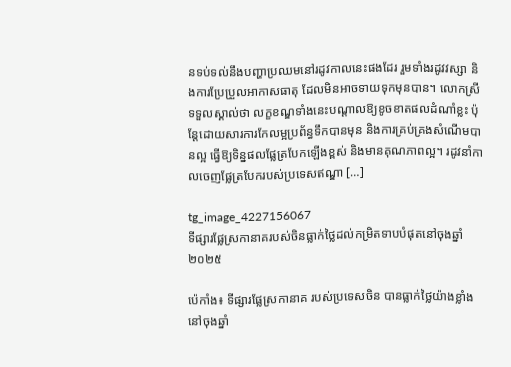នទប់ទល់នឹងបញ្ហាប្រឈមនៅរដូវកាលនេះផងដែរ រួមទាំងរដូវវស្សា និងការប្រែប្រួលអាកាសធាតុ ដែលមិនអាចទាយទុកមុនបាន។ លោកស្រីទទួលស្គាល់ថា លក្ខខណ្ឌទាំងនេះបណ្តាលឱ្យខូចខាតផលដំណាំខ្លះ ប៉ុន្តែដោយសារការកែលម្អប្រព័ន្ធទឹកបានមុន និងការគ្រប់គ្រងសំណើមបានល្អ ធ្វើឱ្យទិន្នផលផ្លែត្របែកឡើងខ្ពស់ និងមានគុណភាពល្អ។ រដូវនាំកាលចេញផ្លែត្របែករបស់ប្រទេសឥណ្ឌា […]

tg_image_4227156067
ទីផ្សារផ្លែស្រកានាគរបស់ចិនធ្លាក់ថ្លៃដល់កម្រិតទាបបំផុតនៅចុងឆ្នាំ២០២៥

ប៉េកាំង៖ ទីផ្សារផ្លែស្រកានាគ របស់ប្រទេសចិន បានធ្លាក់ថ្លៃយ៉ាងខ្លាំង នៅចុងឆ្នាំ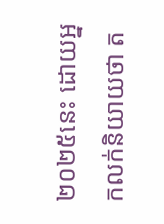២០២៥នេះ ដោយអ្នកលក់និយាយថា ត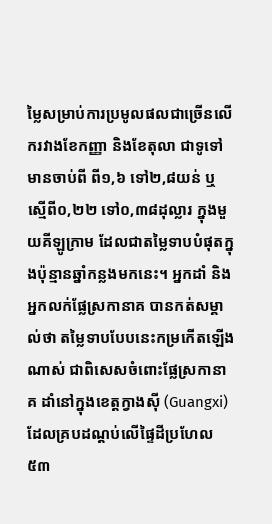ម្លៃសម្រាប់ការប្រមូលផលជាច្រើនលើករវាងខែកញ្ញា និងខែតុលា ជាទូទៅមានចាប់ពី ពី១,៦ ទៅ២,៨យន់ ឬស្មើពី០,២២ ទៅ០,៣៨ដុល្លារ ក្នុងមួយគីឡូក្រាម ដែលជាតម្លៃទាបបំផុតក្នុងប៉ុន្មានឆ្នាំកន្លងមកនេះ។ អ្នកដាំ និងអ្នកលក់ផ្លែស្រកានាគ បានកត់សម្គាល់ថា តម្លៃទាបបែបនេះកម្រកើតឡើងណាស់ ជាពិសេសចំពោះផ្លែស្រកានាគ ដាំនៅក្នុងខេត្តក្វាងស៊ី (Guangxi) ដែលគ្របដណ្តប់លើផ្ទៃដីប្រហែល៥៣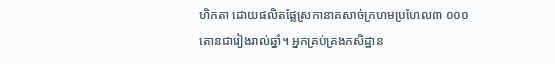ហិកតា ដោយផលិតផ្លែស្រកានាគសាច់ក្រហមប្រហែល៣ ០០០តោនជារៀងរាល់ឆ្នាំ។ អ្នកគ្រប់គ្រងកសិដ្ឋាន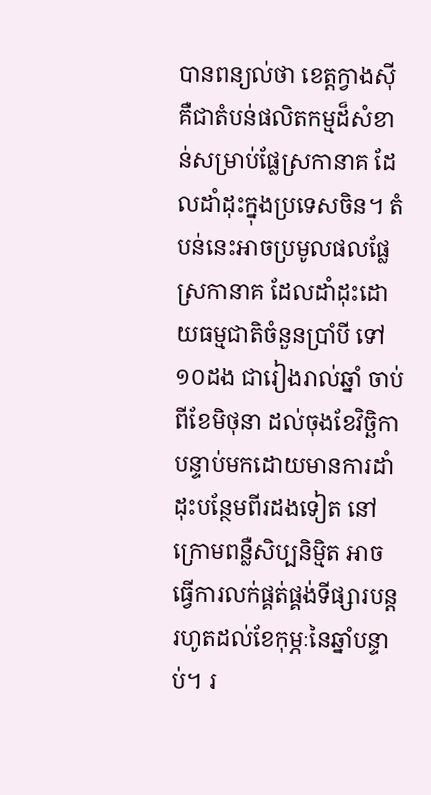បានពន្យល់ថា ខេត្តក្វាងស៊ី គឺជាតំបន់ផលិតកម្មដ៏សំខាន់សម្រាប់ផ្លែស្រកានាគ ដែលដាំដុះក្នុងប្រទេសចិន។ តំបន់នេះអាចប្រមូលផលផ្លែស្រកានាគ ដែលដាំដុះដោយធម្មជាតិចំនួនប្រាំបី ទៅ១០ដង ជារៀងរាល់ឆ្នាំ ចាប់ពីខែមិថុនា ដល់ចុងខែវិច្ឆិកា បន្ទាប់មកដោយមានការដាំដុះបន្ថែមពីរដងទៀត នៅក្រោមពន្លឺសិប្បនិម្មិត អាចធ្វើការលក់ផ្គត់ផ្គង់ទីផ្សារបន្តរហូតដល់ខែកុម្ភៈនៃឆ្នាំបន្ទាប់។ រ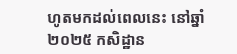ហូតមកដល់ពេលនេះ នៅឆ្នាំ២០២៥ កសិដ្ឋាន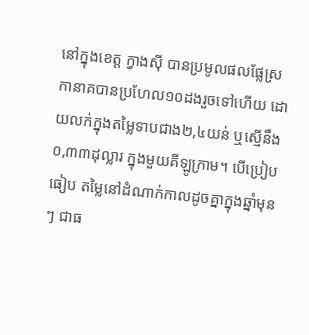នៅក្នុងខេត្ត ក្វាងស៊ី បានប្រមូលផលផ្លែស្រកានាគបានប្រហែល១០ដងរួចទៅហើយ ដោយលក់ក្នុងតម្លៃទាបជាង២,៤យន់ ឬស្មើនឹង០,៣៣ដុល្លារ ក្នុងមួយគីឡូក្រាម។ បើប្រៀបធៀប តម្លៃនៅដំណាក់កាលដូចគ្នាក្នុងឆ្នាំមុនៗ ជាធ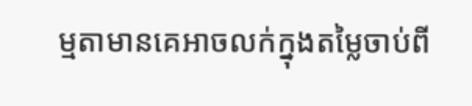ម្មតាមានគេអាចលក់ក្នុងតម្លៃចាប់ពី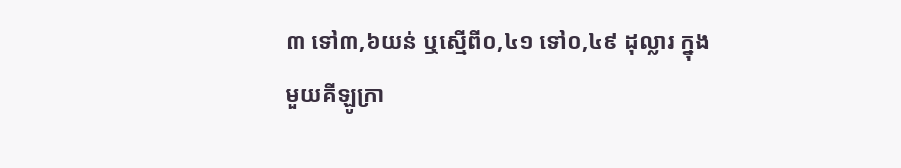៣ ទៅ៣,៦យន់ ឬស្មើពី០,៤១ ទៅ០,៤៩ ដុល្លារ ក្នុងមួយគីឡូក្រា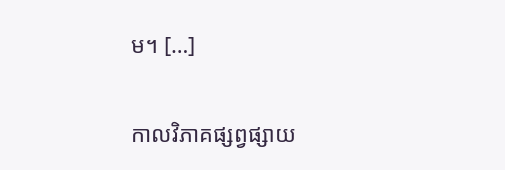ម។ […]

កាលវិភាគផ្សព្វផ្សាយ